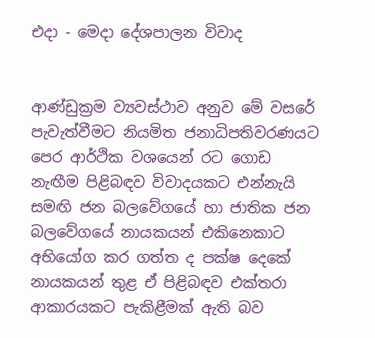එදා - මෙදා දේශපාලන විවාද


ආණ්ඩුක්‍රම ව්‍යවස්ථාව අනුව මේ වසරේ පැවැත්වීමට නියමිත ජනාධිපතිවරණයට පෙර ආර්ථික වශයෙන් රට ගොඩ නැඟීම පිළිබඳව විවාදයකට එන්නැයි සමඟි ජන බලවේගයේ හා ජාතික ජන බලවේගයේ නායකයන් එකිනෙකාට අභියෝග කර ගත්ත ද පක්ෂ දෙකේ නායකයන් තුළ ඒ පිළිබඳව එක්තරා ආකාරයකට පැකිළීමක් ඇති බව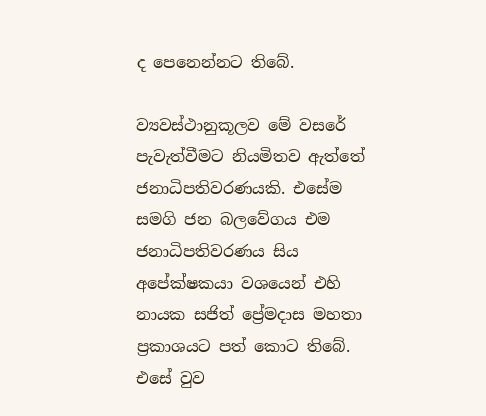ද පෙනෙන්නට තිබේ.

ව්‍යවස්ථානුකූලව මේ වසරේ පැවැත්වීමට නියමිතව ඇත්තේ ජනාධිපතිවරණයකි. එසේම සමගි ජන බලවේගය එම ජනාධිපතිවරණය සිය අපේක්ෂකයා වශයෙන් එහි නායක සජිත් ප්‍රේමදාස මහතා ප්‍රකාශයට පත් කොට තිබේ. එසේ වුව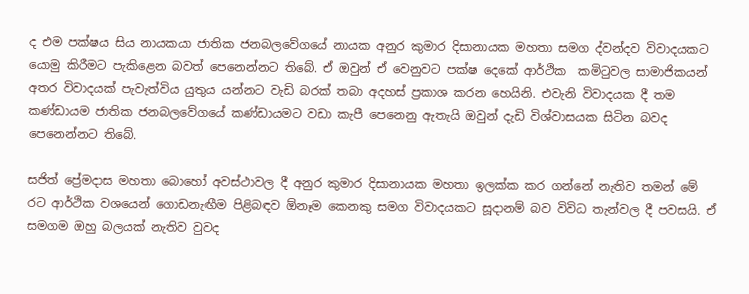ද එම පක්ෂය සිය නායකයා ජාතික ජනබලවේගයේ නායක අනුර කුමාර දිසානායක මහතා සමග ද්වන්දව විවාදයකට යොමු කිරීමට පැකිළෙන බවත් පෙනෙන්නට තිබේ. ඒ ඔවුන් ඒ වෙනුවට පක්ෂ දෙකේ ආර්ථික  කමිටුවල සාමාජිකයන් අතර විවාදයක් පැවැත්විය යුතුය යන්නට වැඩි බරක් තබා අදහස් ප්‍රකාශ කරන හෙයිනි. එවැනි විවාදයක දී තම කණ්ඩායම ජාතික ජනබලවේගයේ කණ්ඩායමට වඩා කැපී පෙනෙනු ඇතැයි ඔවුන් දැඩි විශ්වාසයක සිටින බවද පෙනෙන්නට තිබේ.

සජිත් ප්‍රේමදාස මහතා බොහෝ අවස්ථාවල දී අනුර කුමාර දිසානායක මහතා ඉලක්ක කර ගන්නේ නැතිව තමන් මේ රට ආර්ථික වශයෙන් ගොඩනැඟීම පිළිබඳව ඕනෑම කෙනකු සමග විවාදයකට සූදානම් බව විවිධ තැන්වල දී පවසයි. ඒ සමගම ඔහු බලයක් නැතිව වුවද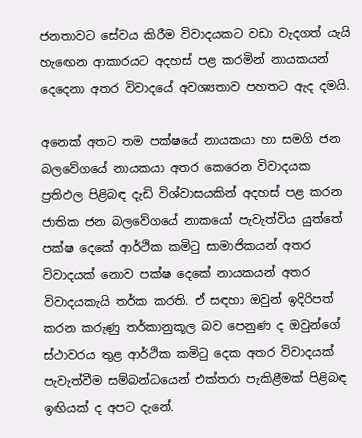ජනතාවට සේවය කිරීම විවාදයකට වඩා වැදගත් යැයි හැඟෙන ආකාරයට අදහස් පළ කරමින් නායකයන් දෙදෙනා අතර විවාදයේ අවශ්‍යතාව පහතට ඇද දමයි.

අනෙක් අතට තම පක්ෂයේ නායකයා හා සමගි ජන බලවේගයේ නායකයා අතර කෙරෙන විවාදයක ප්‍රතිඵල පිළිබඳ දැඩි විශ්වාසයකින් අදහස් පළ කරන ජාතික ජන බලවේගයේ නාකයෝ පැවැත්විය යුත්තේ පක්ෂ දෙකේ ආර්ථික කමිටු සාමාජිකයන් අතර විවාදයක් නොව පක්ෂ දෙකේ නායකයන් අතර විවාදයකැයි තර්ක කරති. ඒ සඳහා ඔවුන් ඉදිරිපත් කරන කරුණු තර්කානුකූල බව පෙනුණ ද ඔවුන්ගේ ස්ථාවරය තුළ ආර්ථික කමිටු දෙක අතර විවාදයක් පැවැත්වීම සම්බන්ධයෙන් එක්තරා පැකිළීමක් පිළිබඳ ඉඟියක් ද අපට දැනේ.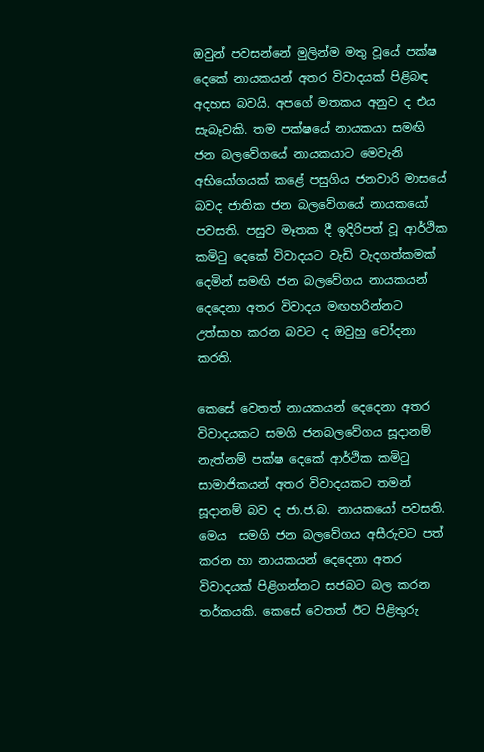ඔවුන් පවසන්නේ මුලින්ම මතු වූයේ පක්ෂ දෙකේ නායකයන් අතර විවාදයක් පිළිබඳ අදහස බවයි. අපගේ මතකය අනුව ද එය සැබෑවකි. තම පක්ෂයේ නායකයා සමඟි ජන බලවේගයේ නායකයාට මෙවැනි අභියෝගයක් කළේ පසුගිය ජනවාරි මාසයේ බවද ජාතික ජන බලවේගයේ නායකයෝ පවසති. පසුව මෑතක දී ඉදිරිපත් වූ ආර්ථික කමිටු දෙකේ විවාදයට වැඩි වැදගත්කමක් දෙමින් සමඟි ජන බලවේගය නායකයන් දෙදෙනා අතර විවාදය මඟහරින්නට උත්සාහ කරන බවට ද ඔවුහු චෝදනා කරති.

කෙසේ වෙතත් නායකයන් දෙදෙනා අතර විවාදයකට සමගි ජනබලවේගය සූදානම් නැත්නම් පක්ෂ දෙකේ ආර්ථික කමිටු සාමාජිකයන් අතර විවාදයකට තමන් සූදානම් බව ද ජා.ජ.බ. නායකයෝ පවසති. මෙය  සමගි ජන බලවේගය අසීරුවට පත් කරන හා නායකයන් දෙදෙනා අතර විවාදයක් පිළිගන්නට සජබට බල කරන තර්කයකි. කෙසේ වෙතත් ඊට පිළිතුරු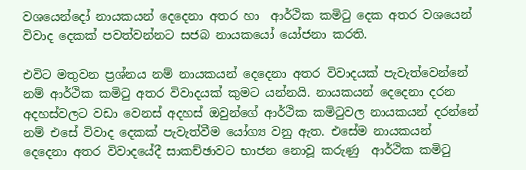වශයෙන්දෝ නායකයන් දෙදෙනා අතර හා  ආර්ථික කමිටු දෙක අතර වශයෙන් විවාද දෙකක් පවත්වන්නට සජබ නායකයෝ යෝජනා කරති.

එවිට මතුවන ප්‍රශ්නය නම් නායකයන් දෙදෙනා අතර විවාදයක් පැවැත්වෙන්නේ නම් ආර්ථික කමිටු අතර විවාදයක් කුමට යන්නයි. නායකයන් දෙදෙනා දරන අදහස්වලට වඩා වෙනස් අදහස් ඔවුන්ගේ ආර්ථික කමිටුවල නායකයන් දරන්නේ නම් එසේ විවාද දෙකක් පැවැත්වීම යෝග්‍ය වනු ඇත. එසේම නායකයන් දෙදෙනා අතර විවාදයේදී සාකච්ඡාවට භාජන නොවූ කරුණු  ආර්ථික කමිටු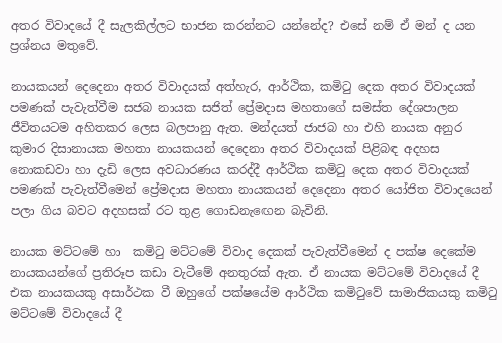අතර විවාදයේ දී සැලකිල්ලට භාජන කරන්නට යන්නේද? එසේ නම් ඒ මන් ද යන ප්‍රශ්නය මතුවේ.

නායකයන් දෙදෙනා අතර විවාදයක් අත්හැර, ආර්ථික, කමිටු දෙක අතර විවාදයක්  පමණක් පැවැත්වීම සජබ නායක සජිත් ප්‍රේමදාස මහතාගේ සමස්ත දේශපාලන ජීවිතයටම අහිතකර ලෙස බලපානු ඇත. මන්දයත් ජාජබ හා එහි නායක අනුර කුමාර දිසානායක මහතා නායකයන් දෙදෙනා අතර විවාදයක් පිළිබඳ අදහස නොකඩවා හා දැඩි ලෙස අවධාරණය කරද්දී ආර්ථික කමිටු දෙක අතර විවාදයක් පමණක් පැවැත්වීමෙන් ප්‍රේමදාස මහතා නායකයන් දෙදෙනා අතර යෝජිත විවාදයෙන් පලා ගිය බවට අදහසක් රට තුළ ගොඩනැඟෙන බැවිනි.

නායක මට්ටමේ හා  කමිටු මට්ටමේ විවාද දෙකක් පැවැත්වීමෙන් ද පක්ෂ දෙකේම නායකයන්ගේ ප්‍රතිරූප කඩා වැටීමේ අනතුරක් ඇත. ඒ නායක මට්ටමේ විවාදයේ දී එක නායකයකු අසාර්ථක වී ඔහුගේ පක්ෂයේම ආර්ථික කමිටුවේ සාමාජිකයකු කමිටු මට්ටමේ විවාදයේ දී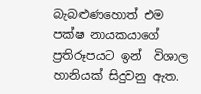බැබළුණහොත් එම පක්ෂ නායකයාගේ ප්‍රතිරූපයට ඉන්  විශාල හානියක් සිදුවනු ඇත.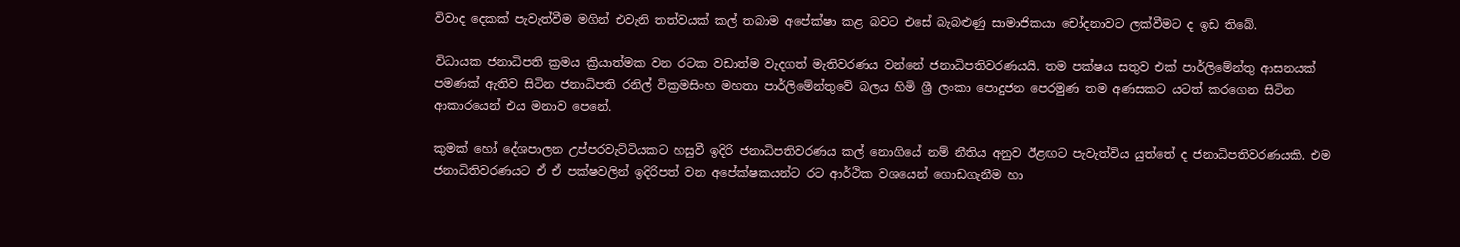විවාද දෙකක් පැවැත්වීම මගින් එවැනි තත්වයක් කල් තබාම අපේක්ෂා කළ බවට එසේ බැබළුණු සාමාජිකයා චෝදනාවට ලක්වීමට ද ඉඩ තිබේ.

විධායක ජනාධිපති ක්‍රමය ක්‍රියාත්මක වන රටක වඩාත්ම වැදගත් මැතිවරණය වන්නේ ජනාධිපතිවරණයයි. තම පක්ෂය සතුව එක් පාර්ලිමේන්තු ආසනයක් පමණක් ඇතිව සිටින ජනාධිපති රනිල් වික්‍රමසිංහ මහතා පාර්ලිමේන්තුවේ බලය හිමි ශ්‍රී ලංකා පොදුජන පෙරමුණ තම අණසකට යටත් කරගෙන සිටින  ආකාරයෙන් එය මනාව පෙනේ.

කුමක් හෝ දේශපාලන උප්පරවැට්ටියකට හසුවී ඉදිරි ජනාධිපතිවරණය කල් නොගියේ නම් නීතිය අනුව ඊළඟට පැවැත්විය යුත්තේ ද ජනාධිපතිවරණයකි. එම ජනාධිතිවරණයට ඒ ඒ පක්ෂවලින් ඉදිරිපත් වන අපේක්ෂකයන්ට රට ආර්ථික වශයෙන් ගොඩගැනීම හා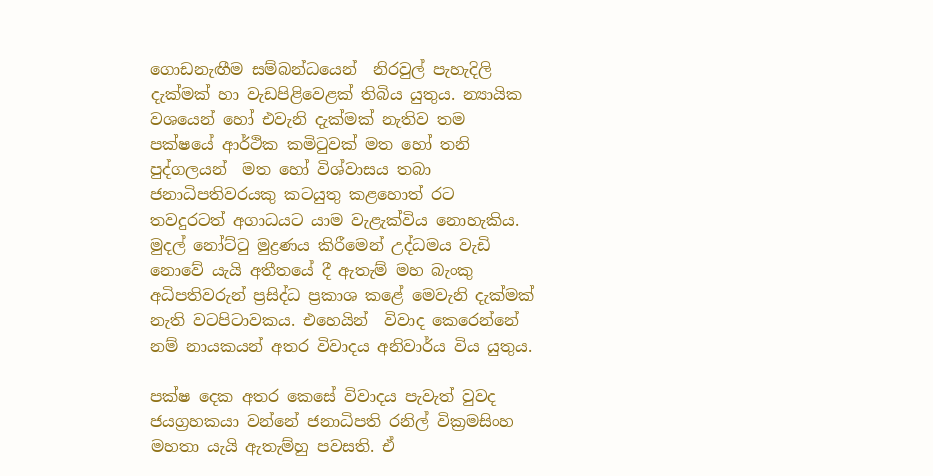ගොඩනැඟීම සම්බන්ධයෙන්  නිරවුල් පැහැදිලි දැක්මක් හා වැඩපිළිවෙළක් තිබිය යුතුය. න්‍යායික වශයෙන් හෝ එවැනි දැක්මක් නැතිව තම පක්ෂයේ ආර්ථික කමිටුවක් මත හෝ තනි පුද්ගලයන්  මත හෝ විශ්වාසය තබා ජනාධිපතිවරයකු කටයුතු කළහොත් රට තවදුරටත් අගාධයට යාම වැළැක්විය නොහැකිය. මුදල් නෝට්ටු මුද්‍රණය කිරීමෙන් උද්ධමය වැඩි නොවේ යැයි අතීතයේ දී ඇතැම් මහ බැංකු අධිපතිවරුන් ප්‍රසිද්ධ ප්‍රකාශ කළේ මෙවැනි දැක්මක් නැති වටපිටාවකය. එහෙයින්  විවාද කෙරෙන්නේ නම් නායකයන් අතර විවාදය අනිවාර්ය විය යුතුය.

පක්ෂ දෙක අතර කෙසේ විවාදය පැවැත් වුවද ජයග්‍රහකයා වන්නේ ජනාධිපති රනිල් වික්‍රමසිංහ මහතා යැයි ඇතැම්හු පවසති. ඒ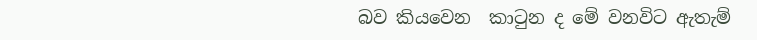බව කියවෙන  කාටුන ද මේ වනවිට ඇතැම්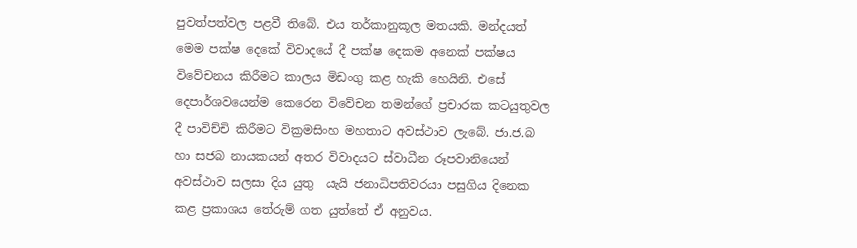පුවත්පත්වල පළවී තිබේ. එය තර්කානුකූල මතයකි. මන්දයත් මෙම පක්ෂ දෙකේ විවාදයේ දී පක්ෂ දෙකම අනෙක් පක්ෂය විවේචනය කිරීමට කාලය මිඩංගු කළ හැකි හෙයිනි. එසේ දෙපාර්ශවයෙන්ම කෙරෙන විවේචන තමන්ගේ ප්‍රචාරක කටයුතුවල දී පාවිච්චි කිරීමට වික්‍රමසිංහ මහතාට අවස්ථාව ලැබේ. ජා.ජ.බ හා සජබ නායකයන් අතර විවාදයට ස්වාධීන රූපවානියෙන් අවස්ථාව සලසා දිය යුතු  යැයි ජනාධිපතිවරයා පසුගිය දිනෙක කළ ප්‍රකාශය තේරුම් ගත යුත්තේ ඒ අනුවය.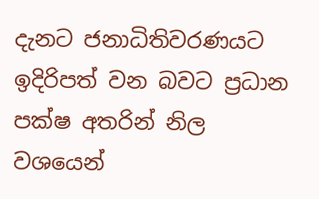දැනට ජනාධිතිවරණයට ඉදිරිපත් වන බවට ප්‍රධාන පක්ෂ අතරින් නිල වශයෙන්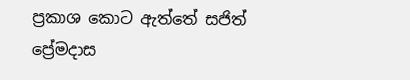ප්‍රකාශ කොට ඇත්තේ සජිත් ප්‍රේමදාස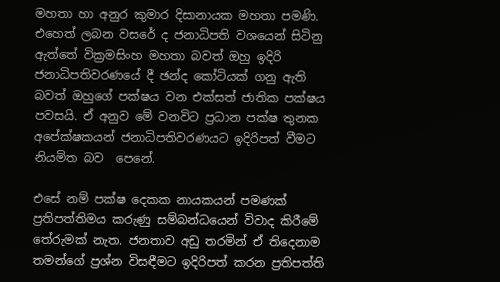මහතා හා අනුර කුමාර දිසානායක මහතා පමණි. එහෙත් ලබන වසරේ ද ජනාධිපති වශයෙන් සිටිනු ඇත්තේ වික්‍රමසිංහ මහතා බවත් ඔහු ඉදිරි ජනාධිපතිවරණයේ දී ඡන්ද කෝටියක් ගනු ඇති බවත් ඔහුගේ පක්ෂය වන එක්සත් ජාතික පක්ෂය පවසයි. ඒ අනුව මේ වනවිට ප්‍රධාන පක්ෂ තුනක අපේක්ෂකයන් ජනාධිපතිවරණයට ඉදිරිපත් වීමට නියමිත බව  පෙනේ.

එසේ නම් පක්ෂ දෙකක නායකයන් පමණක් ප්‍රතිපත්තිමය කරුණු සම්බන්ධයෙන් විවාද කිරීමේ තේරුමක් නැත. ජනතාව අඩු තරමින් ඒ තිදෙනාම තමන්ගේ ප්‍රශ්න විසඳීමට ඉදිරිපත් කරන ප්‍රතිපත්ති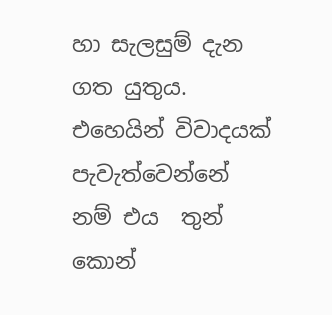හා සැලසුම් දැන ගත යුතුය. එහෙයින් විවාදයක් පැවැත්වෙන්නේ නම් එය  තුන් කොන්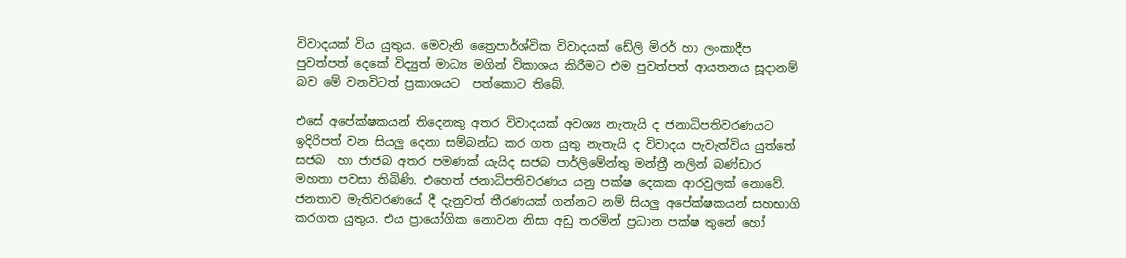විවාදයක් විය යුතුය. මෙවැනි ත්‍රෛපාර්ශ්වික විවාදයක් ඩේලි මිරර් හා ලංකාදීප පුවත්පත් දෙකේ විද්‍යුත් මාධ්‍ය මගින් විකාශය කිරීමට එම පුවත්පත් ආයතනය සූදානම් බව මේ වනවිටත් ප්‍රකාශයට  පත්කොට තිබේ.

එසේ අපේක්ෂකයන් තිදෙනකු අතර විවාදයක් අවශ්‍ය නැතැයි ද ජනාධිපතිවරණයට ඉදිරිපත් වන සියලු දෙනා සම්බන්ධ කර ගත යුතු නැතැයි ද විවාදය පැවැත්විය යුත්තේ සජබ  හා ජාජබ අතර පමණක් යැයිද සජබ පාර්ලිමේන්තු මන්ත්‍රී නලින් බණ්ඩාර මහතා පවසා තිබිණි. එහෙත් ජනාධිපතිවරණය යනු පක්ෂ දෙකක ආරවුලක් නොවේ. ජනතාව මැතිවරණයේ දී දැනුවත් තීරණයක් ගන්නට නම් සියලු අපේක්ෂකයන් සහභාගි කරගත යුතුය. එය ප්‍රායෝගික නොවන නිසා අඩු තරමින් ප්‍රධාන පක්ෂ තුනේ හෝ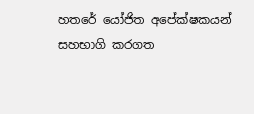හතරේ යෝජිත අපේක්ෂකයන් සහභාගි කරගත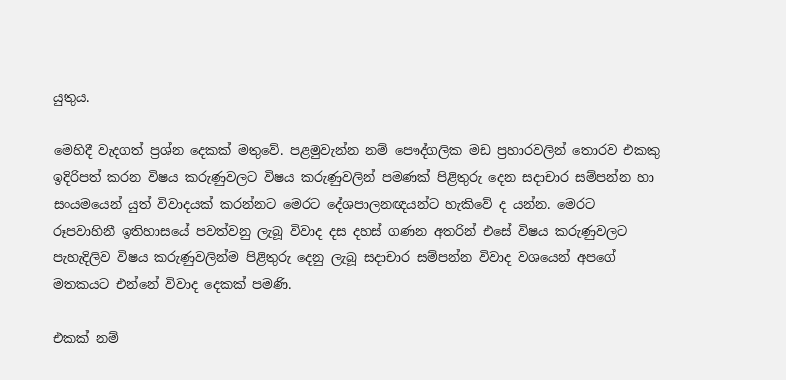යුතුය.

මෙහිදී වැදගත් ප්‍රශ්න දෙකක් මතුවේ. පළමුවැන්න නම් පෞද්ගලික මඩ ප්‍රහාරවලින් තොරව එකකු ඉදිරිපත් කරන විෂය කරුණුවලට විෂය කරුණුවලින් පමණක් පිළිතුරු දෙන සදාචාර සම්පන්න හා  සංයමයෙන් යුත් විවාදයක් කරන්නට මෙරට දේශපාලනඥයන්ට හැකිවේ ද යන්න. මෙරට රූපවාහිනී ඉතිහාසයේ පවත්වනු ලැබූ විවාද දස දහස් ගණන අතරින් එසේ විෂය කරුණුවලට පැහැදිලිව විෂය කරුණුවලින්ම පිළිතුරු දෙනු ලැබූ සදාචාර සම්පන්න විවාද වශයෙන් අපගේ මතකයට එන්නේ විවාද දෙකක් පමණි.

එකක් නම්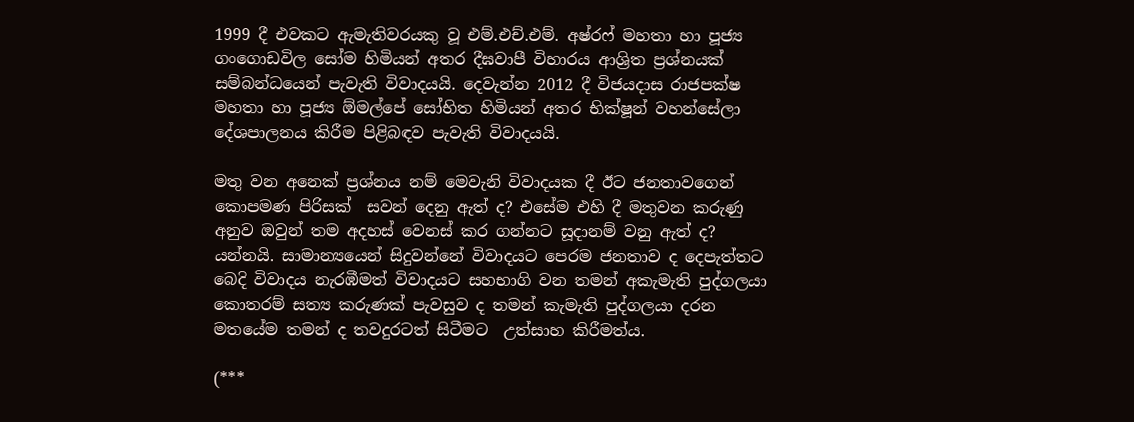1999 දී එවකට ඇමැතිවරයකු වූ එම්.එච්.එම්. අෂ්රෆ් මහතා හා පූජ්‍ය ගංගොඩවිල සෝම හිමියන් අතර දීඝවාපී විහාරය ආශ්‍රිත ප්‍රශ්නයක් සම්බන්ධයෙන් පැවැති විවාදයයි. දෙවැන්න 2012 දී විජයදාස රාජපක්ෂ මහතා හා පූජ්‍ය ඕමල්පේ සෝභිත හිමියන් අතර භික්ෂූන් වහන්සේලා දේශපාලනය කිරීම පිළිබඳව පැවැති විවාදයයි.

මතු වන අනෙක් ප්‍රශ්නය නම් මෙවැනි විවාදයක දී ඊට ජනතාවගෙන් කොපමණ පිරිසක්  සවන් දෙනු ඇත් ද? එසේම එහි දී මතුවන කරුණු අනුව ඔවුන් තම අදහස් වෙනස් කර ගන්නට සූදානම් වනු ඇත් ද? යන්නයි. සාමාන්‍යයෙන් සිදුවන්නේ විවාදයට පෙරම ජනතාව ද දෙපැත්තට බෙදි විවාදය නැරඹීමත් විවාදයට සහභාගි වන තමන් අකැමැති පුද්ගලයා කොතරම් සත්‍ය කරුණක් පැවසුව ද තමන් කැමැති පුද්ගලයා දරන මතයේම තමන් ද තවදුරටත් සිටීමට  උත්සාහ කිරීමත්ය.

(***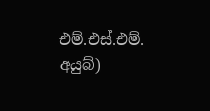එම්.එස්.එම්. අයුබ්)